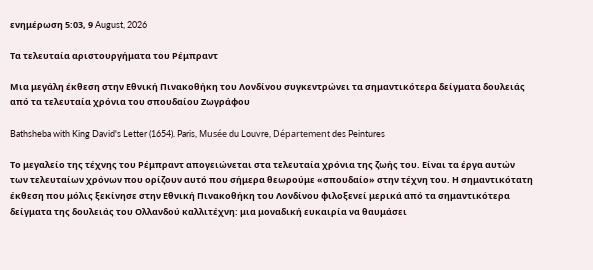ενημέρωση 5:03, 9 August, 2026

Τα τελευταία αριστουργήματα του Ρέμπραντ

Μια μεγάλη έκθεση στην Εθνική Πινακοθήκη του Λονδίνου συγκεντρώνει τα σημαντικότερα δείγματα δουλειάς από τα τελευταία χρόνια του σπουδαίου Ζωγράφου

Bathsheba with King David's Letter (1654). Paris, Musée du Louvre, Département des Peintures

Το μεγαλείο της τέχνης του Ρέμπραντ απογειώνεται στα τελευταία χρόνια της ζωής του. Είναι τα έργα αυτών των τελευταίων χρόνων που ορίζουν αυτό που σήμερα θεωρούμε «σπουδαίο» στην τέχνη του. Η σημαντικότατη έκθεση που μόλις ξεκίνησε στην Εθνική Πινακοθήκη του Λονδίνου φιλοξενεί μερικά από τα σημαντικότερα δείγματα της δουλειάς του Oλλανδού καλλιτέχνη: μια μοναδική ευκαιρία να θαυμάσει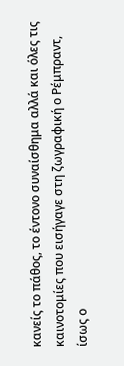κανείς το πάθος, το έντονο συναίσθημα αλλά και όλες τις καινοτομίες που εισήγαγε στη ζωγραφική ο Ρέμπραντ, ίσως ο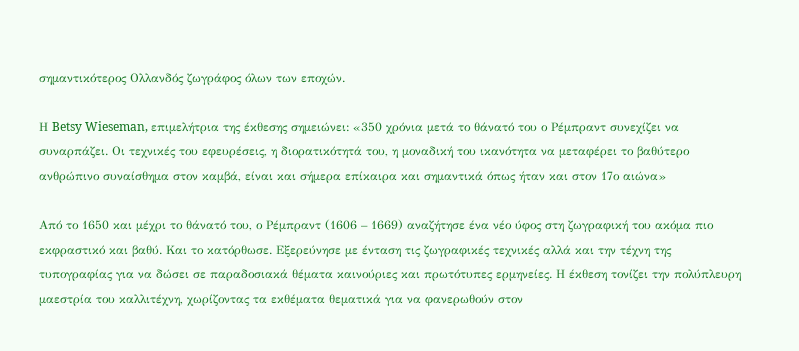σημαντικότερος Ολλανδός ζωγράφος όλων των εποχών.

Η Betsy Wieseman, επιμελήτρια της έκθεσης σημειώνει: «350 χρόνια μετά το θάνατό του ο Ρέμπραντ συνεχίζει να συναρπάζει. Οι τεχνικές του εφευρέσεις, η διορατικότητά του, η μοναδική του ικανότητα να μεταφέρει το βαθύτερο ανθρώπινο συναίσθημα στον καμβά, είναι και σήμερα επίκαιρα και σημαντικά όπως ήταν και στον 17ο αιώνα»

Από το 1650 και μέχρι το θάνατό του, ο Ρέμπραντ (1606 – 1669) αναζήτησε ένα νέο ύφος στη ζωγραφική του ακόμα πιο εκφραστικό και βαθύ. Και το κατόρθωσε. Εξερεύνησε με ένταση τις ζωγραφικές τεχνικές αλλά και την τέχνη της τυπογραφίας για να δώσει σε παραδοσιακά θέματα καινούριες και πρωτότυπες ερμηνείες. Η έκθεση τονίζει την πολύπλευρη μαεστρία του καλλιτέχνη, χωρίζοντας τα εκθέματα θεματικά για να φανερωθούν στον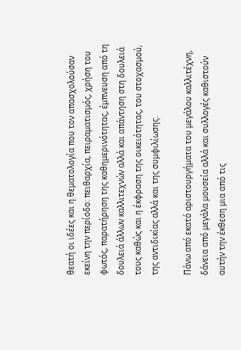θεατή οι ιδέες και η θεματολογία που τον απασχολούσαν εκείνη την περίοδο: πειθαρχία, πειραματισμός, χρήση του φωτός, παρατήρηση της καθημερινότητας, έμπνευση από τη δουλειά άλλων καλλιτεχνών αλλά και απάντηση στη δουλειά τους καθώς και η έκφραση της οικειότητας, του στοχασμού, της αντιδικίας αλλά και της συμφιλίωσης.

Πάνω από εκατό αριστουργήματα του μεγάλου καλλιτέχνη, δάνεια από μεγάλα μουσεία αλλά και συλλογές καθιστούν αυτήν την έκθεση μια από τις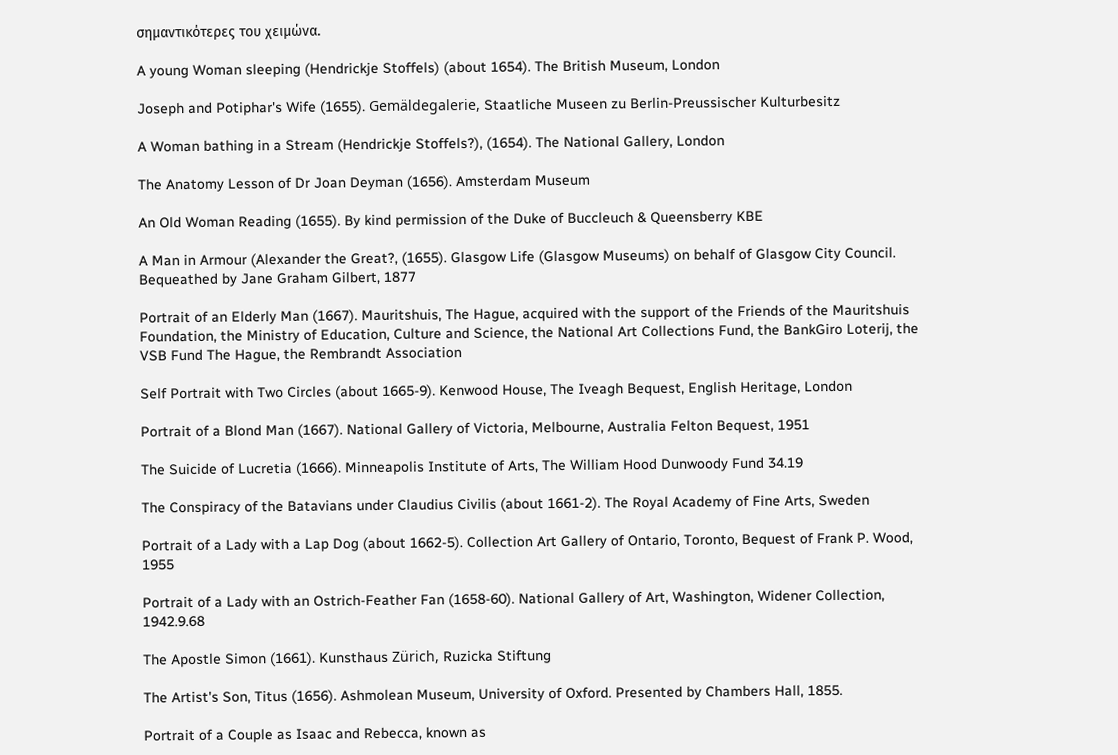σημαντικότερες του χειμώνα.

A young Woman sleeping (Hendrickje Stoffels) (about 1654). The British Museum, London

Joseph and Potiphar's Wife (1655). Gemäldegalerie, Staatliche Museen zu Berlin-Preussischer Kulturbesitz

A Woman bathing in a Stream (Hendrickje Stoffels?), (1654). The National Gallery, London

The Anatomy Lesson of Dr Joan Deyman (1656). Amsterdam Museum

An Old Woman Reading (1655). By kind permission of the Duke of Buccleuch & Queensberry KBE

A Man in Armour (Alexander the Great?, (1655). Glasgow Life (Glasgow Museums) on behalf of Glasgow City Council. Bequeathed by Jane Graham Gilbert, 1877

Portrait of an Elderly Man (1667). Mauritshuis, The Hague, acquired with the support of the Friends of the Mauritshuis Foundation, the Ministry of Education, Culture and Science, the National Art Collections Fund, the BankGiro Loterij, the VSB Fund The Hague, the Rembrandt Association

Self Portrait with Two Circles (about 1665-9). Kenwood House, The Iveagh Bequest, English Heritage, London

Portrait of a Blond Man (1667). National Gallery of Victoria, Melbourne, Australia Felton Bequest, 1951

The Suicide of Lucretia (1666). Minneapolis Institute of Arts, The William Hood Dunwoody Fund 34.19

The Conspiracy of the Batavians under Claudius Civilis (about 1661-2). The Royal Academy of Fine Arts, Sweden

Portrait of a Lady with a Lap Dog (about 1662-5). Collection Art Gallery of Ontario, Toronto, Bequest of Frank P. Wood, 1955

Portrait of a Lady with an Ostrich-Feather Fan (1658-60). National Gallery of Art, Washington, Widener Collection, 1942.9.68

The Apostle Simon (1661). Kunsthaus Zürich, Ruzicka Stiftung

The Artist's Son, Titus (1656). Ashmolean Museum, University of Oxford. Presented by Chambers Hall, 1855.

Portrait of a Couple as Isaac and Rebecca, known as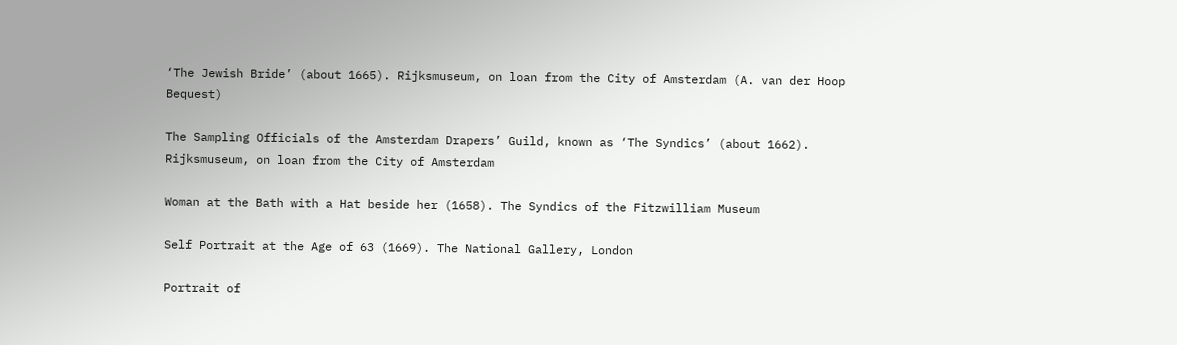‘The Jewish Bride’ (about 1665). Rijksmuseum, on loan from the City of Amsterdam (A. van der Hoop Bequest)

The Sampling Officials of the Amsterdam Drapers’ Guild, known as ‘The Syndics’ (about 1662). Rijksmuseum, on loan from the City of Amsterdam

Woman at the Bath with a Hat beside her (1658). The Syndics of the Fitzwilliam Museum

Self Portrait at the Age of 63 (1669). The National Gallery, London

Portrait of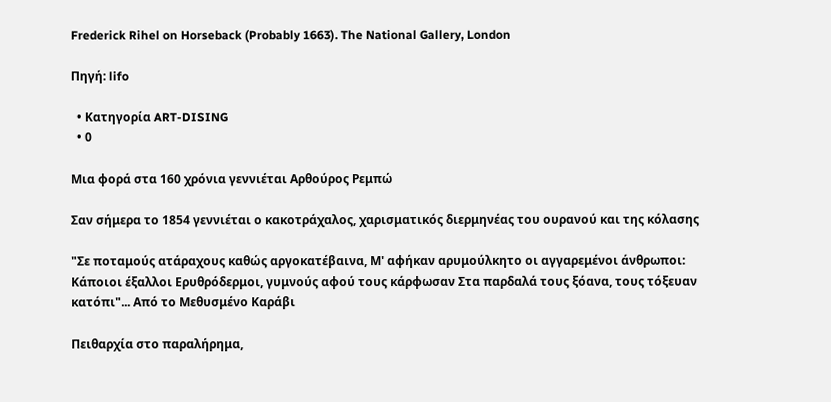Frederick Rihel on Horseback (Probably 1663). The National Gallery, London

Πηγή: lifo

  • Κατηγορία ART-DISING
  • 0

Μια φορά στα 160 χρόνια γεννιέται Αρθούρος Ρεμπώ

Σαν σήμερα το 1854 γεννιέται ο κακοτράχαλος, χαρισματικός διερμηνέας του ουρανού και της κόλασης

"Σε ποταμούς ατάραχους καθώς αργοκατέβαινα, Μ' αφήκαν αρυμούλκητο οι αγγαρεμένοι άνθρωποι: Κάποιοι έξαλλοι Ερυθρόδερμοι, γυμνούς αφού τους κάρφωσαν Στα παρδαλά τους ξόανα, τους τόξευαν κατόπι"... Από το Μεθυσμένο Καράβι

Πειθαρχία στο παραλήρημα,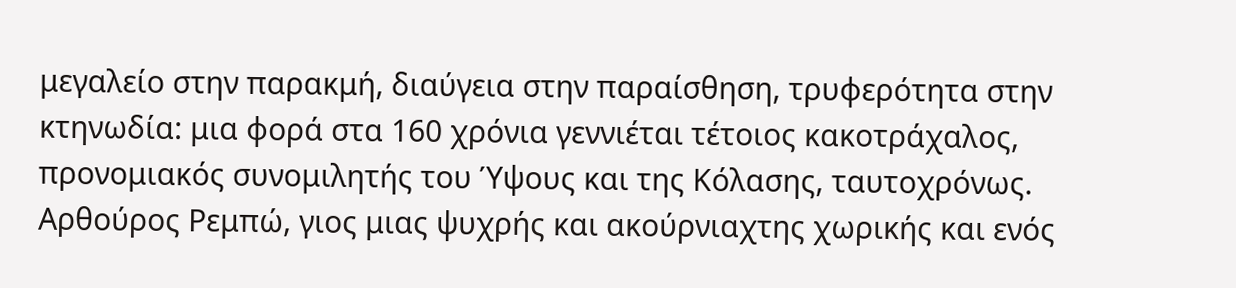μεγαλείο στην παρακμή, διαύγεια στην παραίσθηση, τρυφερότητα στην κτηνωδία: μια φορά στα 160 χρόνια γεννιέται τέτοιος κακοτράχαλος, προνομιακός συνομιλητής του Ύψους και της Κόλασης, ταυτοχρόνως.   Αρθούρος Ρεμπώ, γιος μιας ψυχρής και ακούρνιαχτης χωρικής και ενός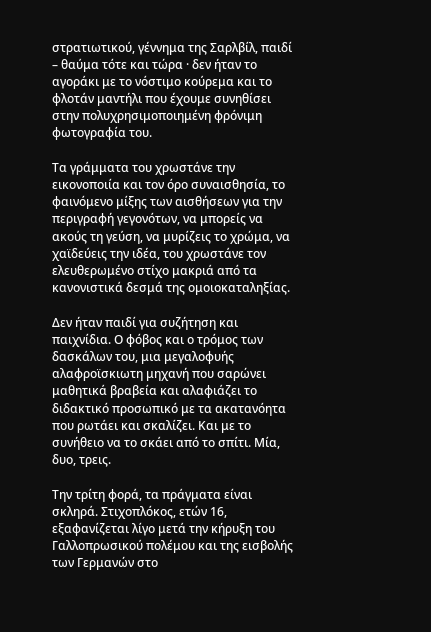στρατιωτικού, γέννημα της Σαρλβίλ, παιδί – θαύμα τότε και τώρα · δεν ήταν το αγοράκι με το νόστιμο κούρεμα και το φλοτάν μαντήλι που έχουμε συνηθίσει στην πολυχρησιμοποιημένη φρόνιμη φωτογραφία του.

Τα γράμματα του χρωστάνε την εικονοποιία και τον όρο συναισθησία, το φαινόμενο μίξης των αισθήσεων για την περιγραφή γεγονότων, να μπορείς να ακούς τη γεύση, να μυρίζεις το χρώμα, να χαϊδεύεις την ιδέα, του χρωστάνε τον ελευθερωμένο στίχο μακριά από τα κανονιστικά δεσμά της ομοιοκαταληξίας.

Δεν ήταν παιδί για συζήτηση και παιχνίδια. Ο φόβος και ο τρόμος των δασκάλων του, μια μεγαλοφυής αλαφροϊσκιωτη μηχανή που σαρώνει μαθητικά βραβεία και αλαφιάζει το διδακτικό προσωπικό με τα ακατανόητα που ρωτάει και σκαλίζει. Και με το συνήθειο να το σκάει από το σπίτι. Μία, δυο, τρεις.

Την τρίτη φορά, τα πράγματα είναι σκληρά. Στιχοπλόκος, ετών 16, εξαφανίζεται λίγο μετά την κήρυξη του Γαλλοπρωσικού πολέμου και της εισβολής των Γερμανών στο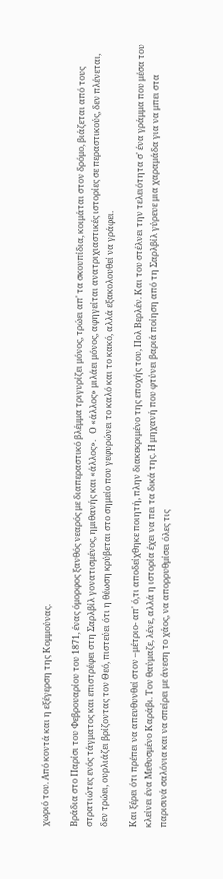χωριό του. Από κοντά και η εξέγερση της Κομμούνας.

Βράδια στο Παρίσι του Φεβρουαρίου του 1871, ένας όμορφος ξανθός νεαρός με διαπεραστικό βλέμμα τριγυρίζει μόνος, τρώει απ' τα σκουπίδια, κοιμάται στον δρόμο, βιάζεται από τους στρατιώτες ενός τάγματος και επιστρέφει στη Σαρλβίλ γονατισμένος, ημιθανής και «άλλος».   Ο «άλλος» μιλάει μόνος, αφηγείται ανατριχιαστικές ιστορίες σε περαστικούς, δεν πλένεται, δεν τρώει, ουρλιάζει βρίζοντας τον Θεό, πιστεύει ότι η θέωση κρύβεται στο σημείο που γεφυρώνει το καλό και το κακό, αλλά εξακολουθεί να γράφει.

Και ξέρει ότι πρέπει να απευθυνθεί στον –μέτριο- απ' ό,τι αποδείχθηκε ποιητή, πλην διακεκριμένο της εποχής του, Πολ Βερλέν. Και του στέλνει την τελειότητα σ' ένα γράμμα που μέσα του κλείνει ένα Μεθυσμένο Καράβι. Τον θαύμαζε, λένε, αλλά η ιστορία έχει να πει τα δικά της. Η μηχανή που φτύνει βαριά ποίηση από τη Σαρλβίλ γύρευε μια χαραμάδα για να μπει στα παρισινά σαλόνια και να σπείρει με άνεση το χάος, να απορρυθμίσει όλες τις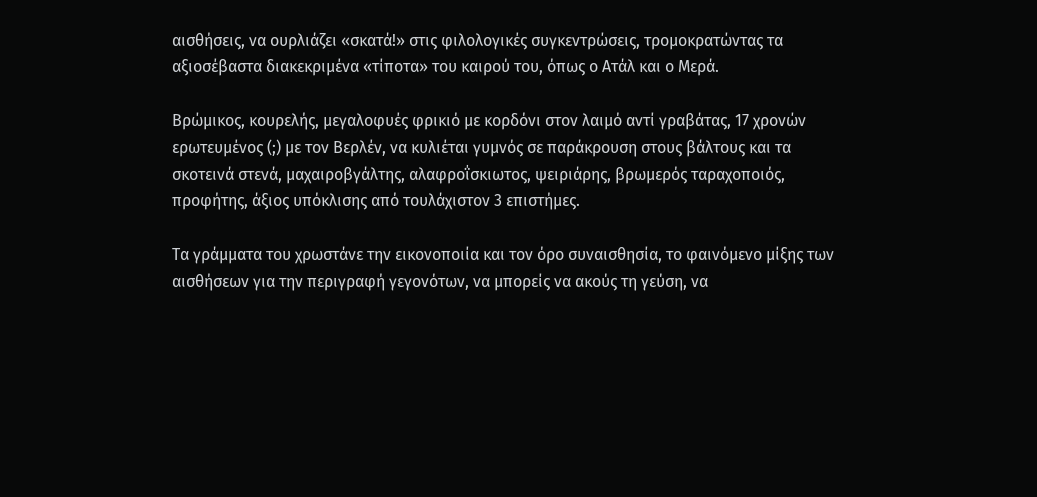αισθήσεις, να ουρλιάζει «σκατά!» στις φιλολογικές συγκεντρώσεις, τρομοκρατώντας τα αξιοσέβαστα διακεκριμένα «τίποτα» του καιρού του, όπως ο Ατάλ και ο Μερά.

Βρώμικος, κουρελής, μεγαλοφυές φρικιό με κορδόνι στον λαιμό αντί γραβάτας, 17 χρονών ερωτευμένος (;) με τον Βερλέν, να κυλιέται γυμνός σε παράκρουση στους βάλτους και τα σκοτεινά στενά, μαχαιροβγάλτης, αλαφροΐσκιωτος, ψειριάρης, βρωμερός ταραχοποιός, προφήτης, άξιος υπόκλισης από τουλάχιστον 3 επιστήμες.

Τα γράμματα του χρωστάνε την εικονοποιία και τον όρο συναισθησία, το φαινόμενο μίξης των αισθήσεων για την περιγραφή γεγονότων, να μπορείς να ακούς τη γεύση, να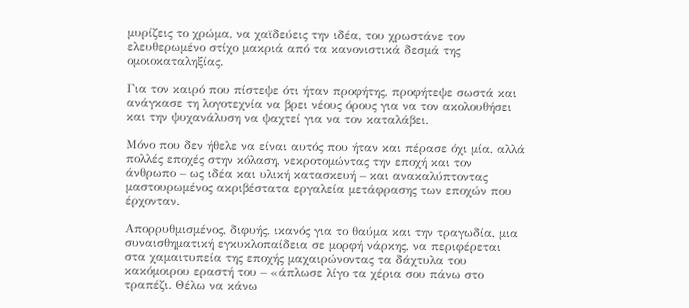μυρίζεις το χρώμα, να χαϊδεύεις την ιδέα, του χρωστάνε τον ελευθερωμένο στίχο μακριά από τα κανονιστικά δεσμά της ομοιοκαταληξίας.

Για τον καιρό που πίστεψε ότι ήταν προφήτης, προφήτεψε σωστά και ανάγκασε τη λογοτεχνία να βρει νέους όρους για να τον ακολουθήσει και την ψυχανάλυση να ψαχτεί για να τον καταλάβει.

Μόνο που δεν ήθελε να είναι αυτός που ήταν και πέρασε όχι μία, αλλά πολλές εποχές στην κόλαση, νεκροτομώντας την εποχή και τον άνθρωπο – ως ιδέα και υλική κατασκευή – και ανακαλύπτοντας μαστουρωμένος ακριβέστατα εργαλεία μετάφρασης των εποχών που έρχονταν.

Απορρυθμισμένος, διφυής, ικανός για το θαύμα και την τραγωδία, μια συναισθηματική εγκυκλοπαίδεια σε μορφή νάρκης, να περιφέρεται στα χαμαιτυπεία της εποχής μαχαιρώνοντας τα δάχτυλα του κακόμοιρου εραστή του – «άπλωσε λίγο τα χέρια σου πάνω στο τραπέζι. Θέλω να κάνω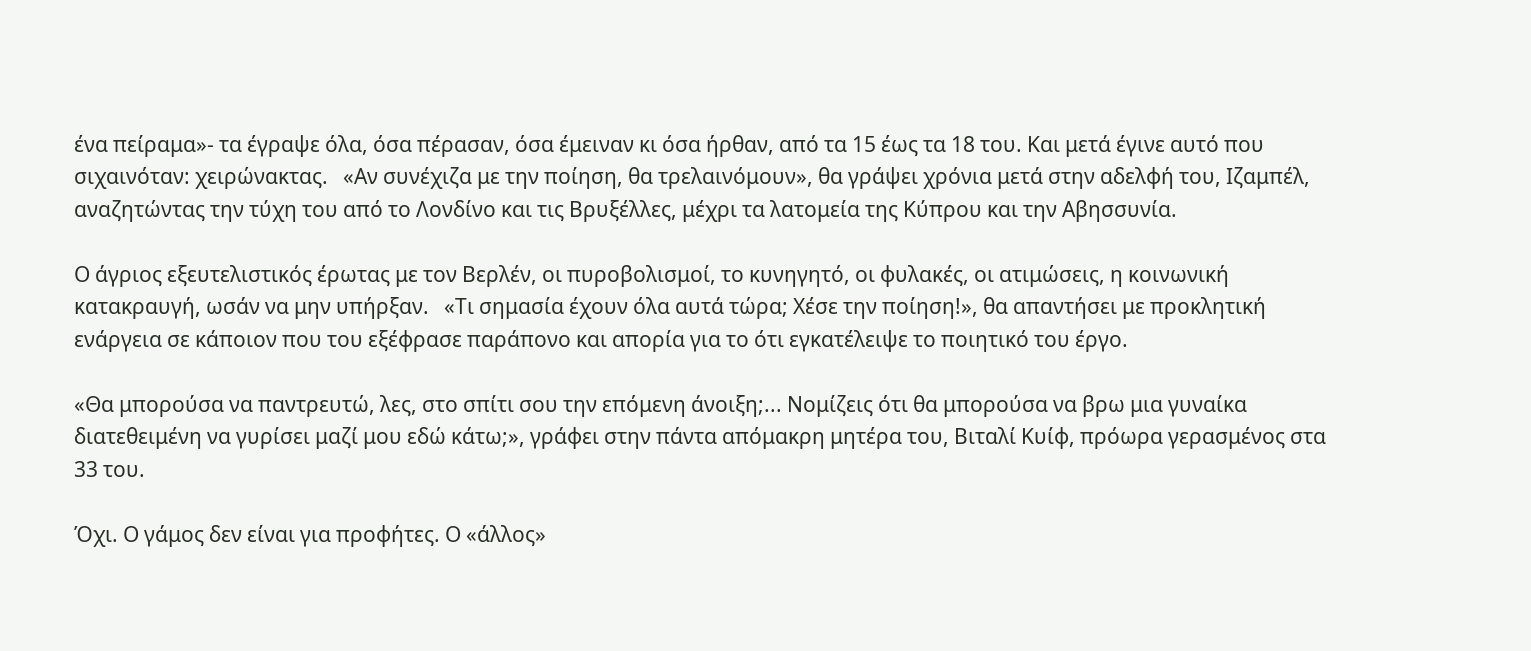ένα πείραμα»- τα έγραψε όλα, όσα πέρασαν, όσα έμειναν κι όσα ήρθαν, από τα 15 έως τα 18 του. Και μετά έγινε αυτό που σιχαινόταν: χειρώνακτας.   «Αν συνέχιζα με την ποίηση, θα τρελαινόμουν», θα γράψει χρόνια μετά στην αδελφή του, Ιζαμπέλ, αναζητώντας την τύχη του από το Λονδίνο και τις Βρυξέλλες, μέχρι τα λατομεία της Κύπρου και την Αβησσυνία.

Ο άγριος εξευτελιστικός έρωτας με τον Βερλέν, οι πυροβολισμοί, το κυνηγητό, οι φυλακές, οι ατιμώσεις, η κοινωνική κατακραυγή, ωσάν να μην υπήρξαν.   «Τι σημασία έχουν όλα αυτά τώρα; Χέσε την ποίηση!», θα απαντήσει με προκλητική ενάργεια σε κάποιον που του εξέφρασε παράπονο και απορία για το ότι εγκατέλειψε το ποιητικό του έργο.

«Θα μπορούσα να παντρευτώ, λες, στο σπίτι σου την επόμενη άνοιξη;... Νομίζεις ότι θα μπορούσα να βρω μια γυναίκα διατεθειμένη να γυρίσει μαζί μου εδώ κάτω;», γράφει στην πάντα απόμακρη μητέρα του, Βιταλί Κυίφ, πρόωρα γερασμένος στα 33 του.

Όχι. Ο γάμος δεν είναι για προφήτες. Ο «άλλος»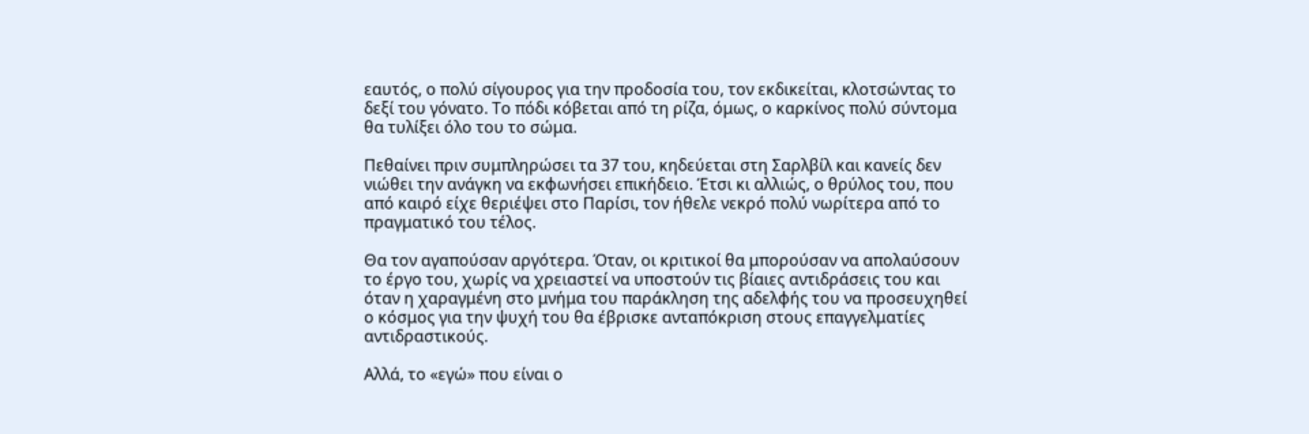εαυτός, ο πολύ σίγουρος για την προδοσία του, τον εκδικείται, κλοτσώντας το δεξί του γόνατο. Το πόδι κόβεται από τη ρίζα, όμως, ο καρκίνος πολύ σύντομα θα τυλίξει όλο του το σώμα.

Πεθαίνει πριν συμπληρώσει τα 37 του, κηδεύεται στη Σαρλβίλ και κανείς δεν νιώθει την ανάγκη να εκφωνήσει επικήδειο. Έτσι κι αλλιώς, ο θρύλος του, που από καιρό είχε θεριέψει στο Παρίσι, τον ήθελε νεκρό πολύ νωρίτερα από το πραγματικό του τέλος.

Θα τον αγαπούσαν αργότερα. Όταν, οι κριτικοί θα μπορούσαν να απολαύσουν το έργο του, χωρίς να χρειαστεί να υποστούν τις βίαιες αντιδράσεις του και όταν η χαραγμένη στο μνήμα του παράκληση της αδελφής του να προσευχηθεί ο κόσμος για την ψυχή του θα έβρισκε ανταπόκριση στους επαγγελματίες αντιδραστικούς.

Αλλά, το «εγώ» που είναι ο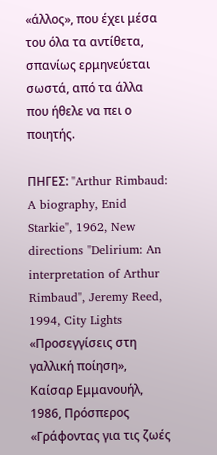«άλλος», που έχει μέσα του όλα τα αντίθετα, σπανίως ερμηνεύεται σωστά, από τα άλλα που ήθελε να πει ο ποιητής.

ΠΗΓΕΣ: "Arthur Rimbaud: A biography, Enid Starkie", 1962, New directions "Delirium: An interpretation of Arthur Rimbaud", Jeremy Reed, 1994, City Lights «Προσεγγίσεις στη γαλλική ποίηση», Καίσαρ Εμμανουήλ, 1986, Πρόσπερος «Γράφοντας για τις ζωές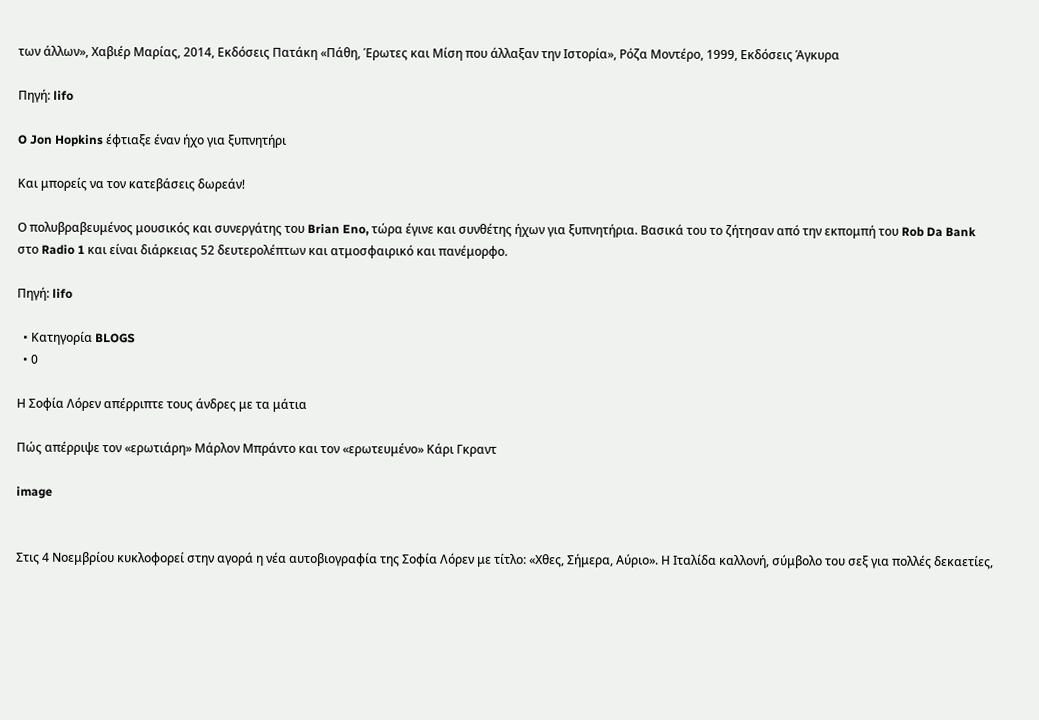των άλλων», Χαβιέρ Μαρίας, 2014, Εκδόσεις Πατάκη «Πάθη, Έρωτες και Μίση που άλλαξαν την Ιστορία», Ρόζα Μοντέρο, 1999, Εκδόσεις Άγκυρα

Πηγή: lifo

O Jon Hopkins έφτιαξε έναν ήχο για ξυπνητήρι

Και μπορείς να τον κατεβάσεις δωρεάν!

Ο πολυβραβευμένος μουσικός και συνεργάτης του Brian Eno, τώρα έγινε και συνθέτης ήχων για ξυπνητήρια. Βασικά του το ζήτησαν από την εκπομπή του Rob Da Bank στο Radio 1 και είναι διάρκειας 52 δευτερολέπτων και ατμοσφαιρικό και πανέμορφο.

Πηγή: lifo

  • Κατηγορία BLOGS
  • 0

Η Σοφία Λόρεν απέρριπτε τους άνδρες με τα μάτια

Πώς απέρριψε τον «ερωτιάρη» Μάρλον Μπράντο και τον «ερωτευμένο» Κάρι Γκραντ

image


Στις 4 Νοεμβρίου κυκλοφορεί στην αγορά η νέα αυτοβιογραφία της Σοφία Λόρεν με τίτλο: «Χθες, Σήμερα, Αύριο». Η Ιταλίδα καλλονή, σύμβολο του σεξ για πολλές δεκαετίες,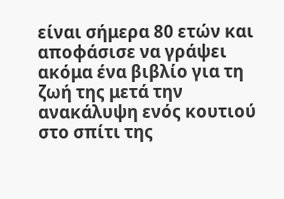είναι σήμερα 80 ετών και αποφάσισε να γράψει ακόμα ένα βιβλίο για τη ζωή της μετά την ανακάλυψη ενός κουτιού στο σπίτι της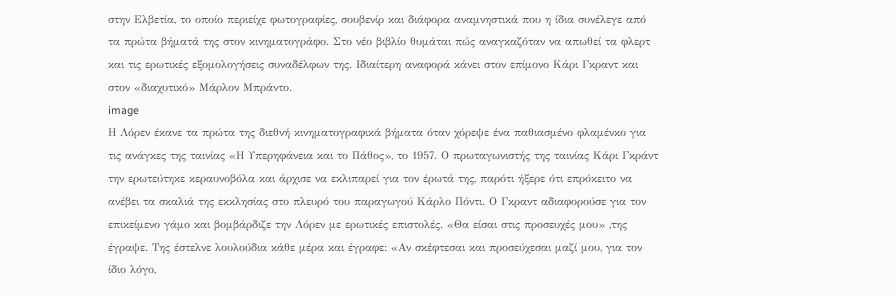στην Ελβετία, το οποίο περιείχε φωτογραφίες, σουβενίρ και διάφορα αναμνηστικά που η ίδια συνέλεγε από τα πρώτα βήματά της στον κινηματογράφο. Στο νέο βιβλίο θυμάται πώς αναγκαζόταν να απωθεί τα φλερτ και τις ερωτικές εξομολογήσεις συναδέλφων της. Ιδιαίτερη αναφορά κάνει στον επίμονο Κάρι Γκραντ και στον «διαχυτικό» Μάρλον Μπράντο.
image
Η Λόρεν έκανε τα πρώτα της διεθνή κινηματογραφικά βήματα όταν χόρεψε ένα παθιασμένο φλαμένκο για τις ανάγκες της ταινίας «Η Υπερηφάνεια και το Πάθος», το 1957. Ο πρωταγωνιστής της ταινίας Κάρι Γκράντ την ερωτεύτηκε κεραυνοβόλα και άρχισε να εκλιπαρεί για τον έρωτά της, παρότι ήξερε ότι επρόκειτο να ανέβει τα σκαλιά της εκκλησίας στο πλευρό του παραγωγού Κάρλο Πόντι. Ο Γκραντ αδιαφορούσε για τον επικείμενο γάμο και βομβάρδιζε την Λόρεν με ερωτικές επιστολές. «Θα είσαι στις προσευχές μου» ,της έγραψε. Της έστελνε λουλούδια κάθε μέρα και έγραφε: «Αν σκέφτεσαι και προσεύχεσαι μαζί μου, για τον ίδιο λόγο,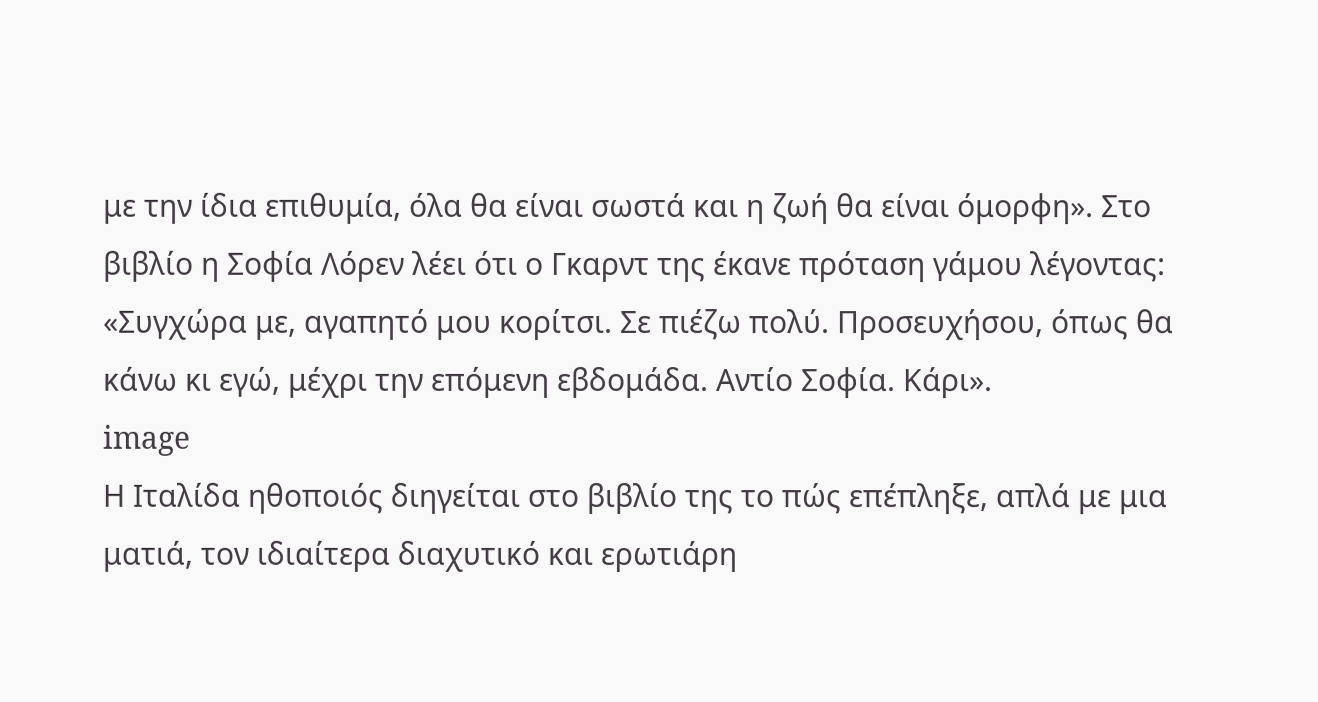με την ίδια επιθυμία, όλα θα είναι σωστά και η ζωή θα είναι όμορφη». Στο βιβλίο η Σοφία Λόρεν λέει ότι ο Γκαρντ της έκανε πρόταση γάμου λέγοντας: «Συγχώρα με, αγαπητό μου κορίτσι. Σε πιέζω πολύ. Προσευχήσου, όπως θα κάνω κι εγώ, μέχρι την επόμενη εβδομάδα. Αντίο Σοφία. Κάρι».
image
Η Ιταλίδα ηθοποιός διηγείται στο βιβλίο της το πώς επέπληξε, απλά με μια ματιά, τον ιδιαίτερα διαχυτικό και ερωτιάρη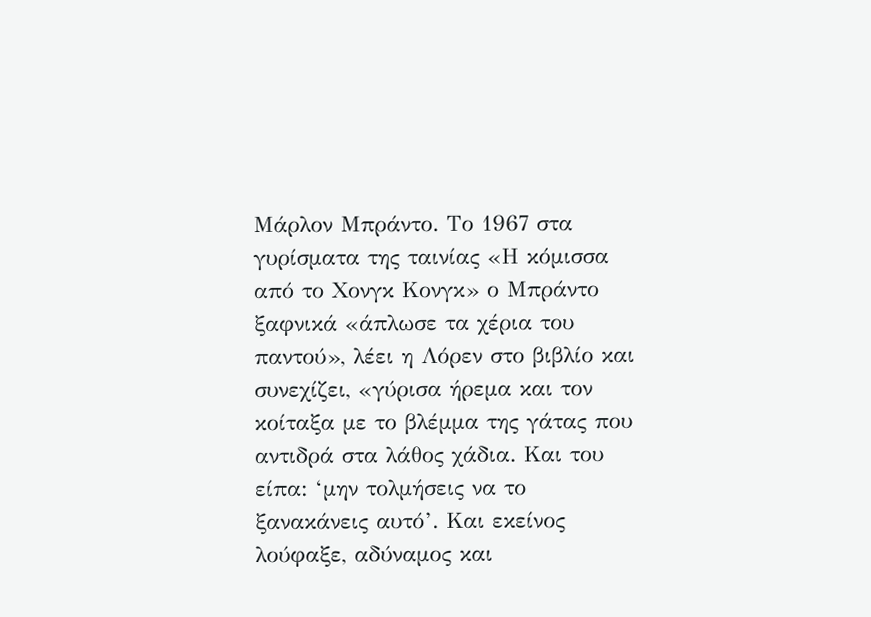Μάρλον Μπράντο. Το 1967 στα γυρίσματα της ταινίας «Η κόμισσα από το Χονγκ Κονγκ» ο Μπράντο ξαφνικά «άπλωσε τα χέρια του παντού», λέει η Λόρεν στο βιβλίο και συνεχίζει, «γύρισα ήρεμα και τον κοίταξα με το βλέμμα της γάτας που αντιδρά στα λάθος χάδια. Και του είπα: ‘μην τολμήσεις να το ξανακάνεις αυτό’. Και εκείνος λούφαξε, αδύναμος και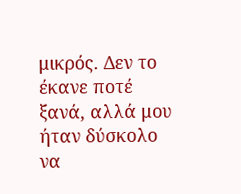μικρός. Δεν το έκανε ποτέ ξανά, αλλά μου ήταν δύσκολο να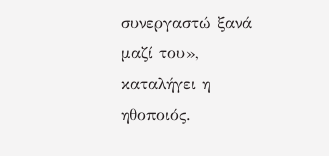συνεργαστώ ξανά μαζί του», καταλήγει η ηθοποιός.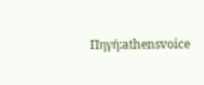Πηγή:athensvoice